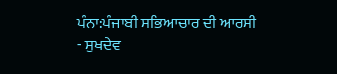ਪੰਨਾ:ਪੰਜਾਬੀ ਸਭਿਆਚਾਰ ਦੀ ਆਰਸੀ - ਸੁਖਦੇਵ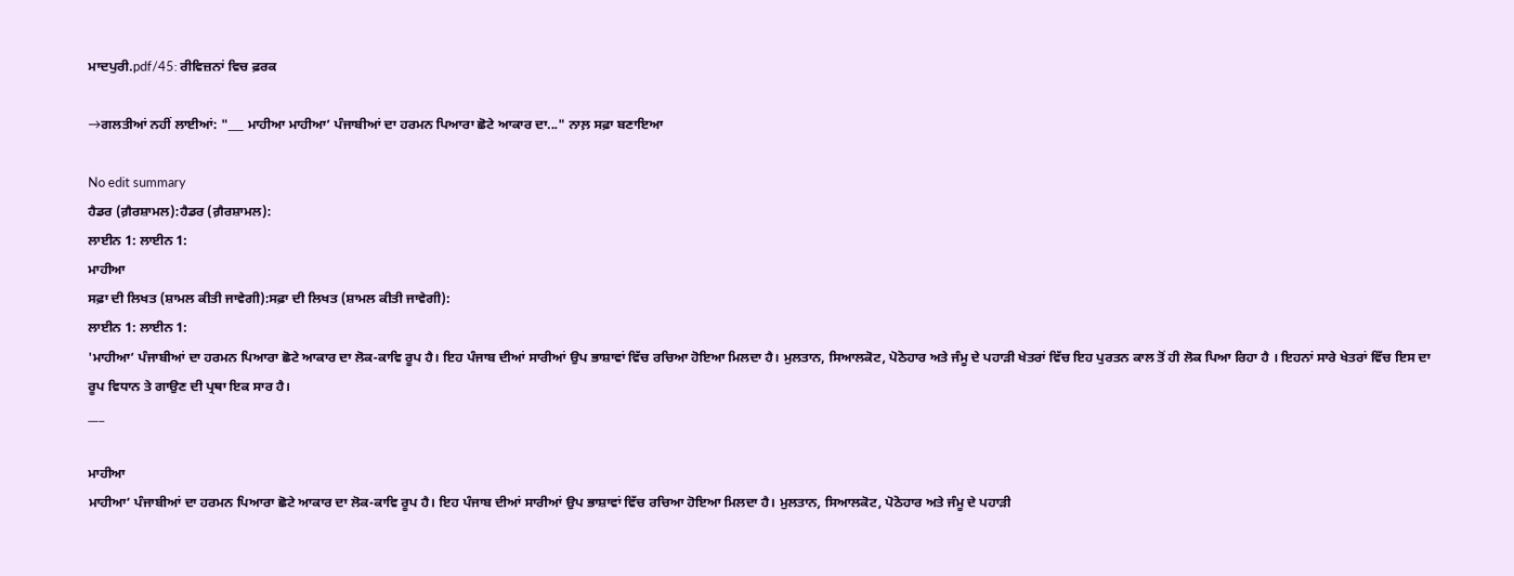ਮਾਦਪੁਰੀ.pdf/45: ਰੀਵਿਜ਼ਨਾਂ ਵਿਚ ਫ਼ਰਕ

→ਗਲਤੀਆਂ ਨਹੀਂ ਲਾਈਆਂ: "___ ਮਾਹੀਆ ਮਾਹੀਆ’ ਪੰਜਾਬੀਆਂ ਦਾ ਹਰਮਨ ਪਿਆਰਾ ਛੋਟੇ ਆਕਾਰ ਦਾ..." ਨਾਲ਼ ਸਫ਼ਾ ਬਣਾਇਆ

No edit summary
ਹੈਡਰ (ਗ਼ੈਰਸ਼ਾਮਲ):ਹੈਡਰ (ਗ਼ੈਰਸ਼ਾਮਲ):
ਲਾਈਨ 1: ਲਾਈਨ 1:
ਮਾਹੀਆ
ਸਫ਼ਾ ਦੀ ਲਿਖਤ (ਸ਼ਾਮਲ ਕੀਤੀ ਜਾਵੇਗੀ):ਸਫ਼ਾ ਦੀ ਲਿਖਤ (ਸ਼ਾਮਲ ਕੀਤੀ ਜਾਵੇਗੀ):
ਲਾਈਨ 1: ਲਾਈਨ 1:
'ਮਾਹੀਆ’ ਪੰਜਾਬੀਆਂ ਦਾ ਹਰਮਨ ਪਿਆਰਾ ਛੋਟੇ ਆਕਾਰ ਦਾ ਲੋਕ-ਕਾਵਿ ਰੂਪ ਹੈ। ਇਹ ਪੰਜਾਬ ਦੀਆਂ ਸਾਰੀਆਂ ਉਪ ਭਾਸ਼ਾਵਾਂ ਵਿੱਚ ਰਚਿਆ ਹੋਇਆ ਮਿਲਦਾ ਹੈ। ਮੁਲਤਾਨ, ਸਿਆਲਕੋਟ, ਪੋਠੋਹਾਰ ਅਤੇ ਜੰਮੂ ਦੇ ਪਹਾੜੀ ਖੇਤਰਾਂ ਵਿੱਚ ਇਹ ਪੁਰਤਨ ਕਾਲ ਤੋਂ ਹੀ ਲੋਕ ਪਿਆ ਰਿਹਾ ਹੈ । ਇਹਨਾਂ ਸਾਰੇ ਖੇਤਰਾਂ ਵਿੱਚ ਇਸ ਦਾ ਰੂਪ ਵਿਧਾਨ ਤੇ ਗਾਉਣ ਦੀ ਪ੍ਰਥਾ ਇਕ ਸਾਰ ਹੈ।
___

ਮਾਹੀਆ
ਮਾਹੀਆ’ ਪੰਜਾਬੀਆਂ ਦਾ ਹਰਮਨ ਪਿਆਰਾ ਛੋਟੇ ਆਕਾਰ ਦਾ ਲੋਕ-ਕਾਵਿ ਰੂਪ ਹੈ। ਇਹ ਪੰਜਾਬ ਦੀਆਂ ਸਾਰੀਆਂ ਉਪ ਭਾਸ਼ਾਵਾਂ ਵਿੱਚ ਰਚਿਆ ਹੋਇਆ ਮਿਲਦਾ ਹੈ। ਮੁਲਤਾਨ, ਸਿਆਲਕੋਟ, ਪੋਠੋਹਾਰ ਅਤੇ ਜੰਮੂ ਦੇ ਪਹਾੜੀ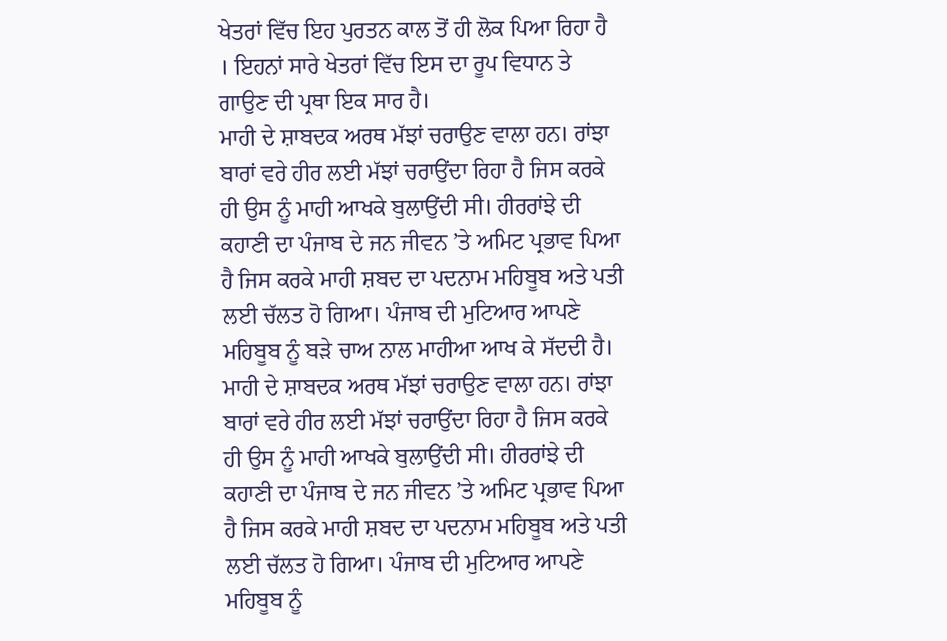ਖੇਤਰਾਂ ਵਿੱਚ ਇਹ ਪੁਰਤਨ ਕਾਲ ਤੋਂ ਹੀ ਲੋਕ ਪਿਆ ਰਿਹਾ ਹੈ । ਇਹਨਾਂ ਸਾਰੇ ਖੇਤਰਾਂ ਵਿੱਚ ਇਸ ਦਾ ਰੂਪ ਵਿਧਾਨ ਤੇ ਗਾਉਣ ਦੀ ਪ੍ਰਥਾ ਇਕ ਸਾਰ ਹੈ।
ਮਾਹੀ ਦੇ ਸ਼ਾਬਦਕ ਅਰਥ ਮੱਝਾਂ ਚਰਾਉਣ ਵਾਲਾ ਹਨ। ਰਾਂਝਾ ਬਾਰਾਂ ਵਰੇ ਹੀਰ ਲਈ ਮੱਝਾਂ ਚਰਾਉਂਦਾ ਰਿਹਾ ਹੈ ਜਿਸ ਕਰਕੇ ਹੀ ਉਸ ਨੂੰ ਮਾਹੀ ਆਖਕੇ ਬੁਲਾਉਂਦੀ ਸੀ। ਹੀਰਰਾਂਝੇ ਦੀ ਕਹਾਣੀ ਦਾ ਪੰਜਾਬ ਦੇ ਜਨ ਜੀਵਨ ’ਤੇ ਅਮਿਟ ਪ੍ਰਭਾਵ ਪਿਆ ਹੈ ਜਿਸ ਕਰਕੇ ਮਾਹੀ ਸ਼ਬਦ ਦਾ ਪਦਨਾਮ ਮਹਿਬੂਬ ਅਤੇ ਪਤੀ ਲਈ ਚੱਲਤ ਹੋ ਗਿਆ। ਪੰਜਾਬ ਦੀ ਮੁਟਿਆਰ ਆਪਣੇ ਮਹਿਬੂਬ ਨੂੰ ਬੜੇ ਚਾਅ ਨਾਲ ਮਾਹੀਆ ਆਖ ਕੇ ਸੱਦਦੀ ਹੈ।
ਮਾਹੀ ਦੇ ਸ਼ਾਬਦਕ ਅਰਥ ਮੱਝਾਂ ਚਰਾਉਣ ਵਾਲਾ ਹਨ। ਰਾਂਝਾ ਬਾਰਾਂ ਵਰੇ ਹੀਰ ਲਈ ਮੱਝਾਂ ਚਰਾਉਂਦਾ ਰਿਹਾ ਹੈ ਜਿਸ ਕਰਕੇ ਹੀ ਉਸ ਨੂੰ ਮਾਹੀ ਆਖਕੇ ਬੁਲਾਉਂਦੀ ਸੀ। ਹੀਰਰਾਂਝੇ ਦੀ ਕਹਾਣੀ ਦਾ ਪੰਜਾਬ ਦੇ ਜਨ ਜੀਵਨ ’ਤੇ ਅਮਿਟ ਪ੍ਰਭਾਵ ਪਿਆ ਹੈ ਜਿਸ ਕਰਕੇ ਮਾਹੀ ਸ਼ਬਦ ਦਾ ਪਦਨਾਮ ਮਹਿਬੂਬ ਅਤੇ ਪਤੀ ਲਈ ਚੱਲਤ ਹੋ ਗਿਆ। ਪੰਜਾਬ ਦੀ ਮੁਟਿਆਰ ਆਪਣੇ ਮਹਿਬੂਬ ਨੂੰ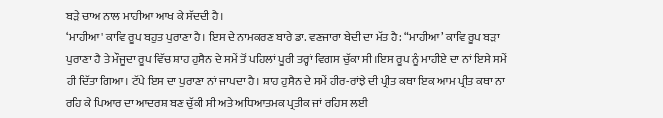ਬੜੇ ਚਾਅ ਨਾਲ ਮਾਹੀਆ ਆਖ ਕੇ ਸੱਦਦੀ ਹੈ।
‘ਮਾਹੀਆ' ਕਾਵਿ ਰੂਪ ਬਹੁਤ ਪੁਰਾਣਾ ਹੈ। ਇਸ ਦੇ ਨਾਮਕਰਣ ਬਾਰੇ ਡਾ. ਵਣਜਾਰਾ ਬੇਦੀ ਦਾ ਮੱਤ ਹੈ: “ਮਾਹੀਆ’ ਕਾਵਿ ਰੂਪ ਬੜਾ ਪੁਰਾਣਾ ਹੈ ਤੇ ਮੌਜੂਦਾ ਰੂਪ ਵਿੱਚ ਸ਼ਾਹ ਹੁਸੈਨ ਦੇ ਸਮੇਂ ਤੋਂ ਪਹਿਲਾਂ ਪੂਰੀ ਤਰ੍ਹਾਂ ਵਿਗਸ ਚੁੱਕਾ ਸੀ।ਇਸ ਰੂਪ ਨੂੰ ਮਾਹੀਏ ਦਾ ਨਾਂ ਇਸੇ ਸਮੇਂ ਹੀ ਦਿੱਤਾ ਗਿਆ। ਟੱਪੇ ਇਸ ਦਾ ਪੁਰਾਣਾ ਨਾਂ ਜਾਪਦਾ ਹੈ। ਸ਼ਾਹ ਹੁਸੈਨ ਦੇ ਸਮੇਂ ਹੀਰ-ਰਾਂਝੇ ਦੀ ਪ੍ਰੀਤ ਕਥਾ ਇਕ ਆਮ ਪ੍ਰੀਤ ਕਥਾ ਨਾ ਰਹਿ ਕੇ ਪਿਆਰ ਦਾ ਆਦਰਸ਼ ਬਣ ਚੁੱਕੀ ਸੀ ਅਤੇ ਅਧਿਆਤਮਕ ਪ੍ਰਤੀਕ ਜਾਂ ਰਹਿਸ ਲਈ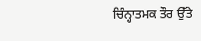ਚਿੰਨ੍ਹਾਤਮਕ ਤੌਰ ਉੱਤੇ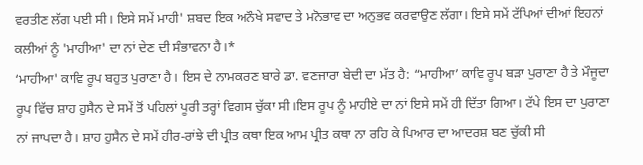ਵਰਤੀਣ ਲੱਗ ਪਈ ਸੀ। ਇਸੇ ਸਮੇਂ ਮਾਹੀ' ਸ਼ਬਦ ਇਕ ਅਨੌਖੇ ਸਵਾਦ ਤੇ ਮਨੋਭਾਵ ਦਾ ਅਨੁਭਵ ਕਰਵਾਉਣ ਲੱਗਾ। ਇਸੇ ਸਮੇਂ ਟੱਪਿਆਂ ਦੀਆਂ ਇਹਨਾਂ ਕਲੀਆਂ ਨੂੰ 'ਮਾਹੀਆ' ਦਾ ਨਾਂ ਦੇਣ ਦੀ ਸੰਭਾਵਨਾ ਹੈ।*
‘ਮਾਹੀਆ' ਕਾਵਿ ਰੂਪ ਬਹੁਤ ਪੁਰਾਣਾ ਹੈ। ਇਸ ਦੇ ਨਾਮਕਰਣ ਬਾਰੇ ਡਾ. ਵਣਜਾਰਾ ਬੇਦੀ ਦਾ ਮੱਤ ਹੈ: “ਮਾਹੀਆ’ ਕਾਵਿ ਰੂਪ ਬੜਾ ਪੁਰਾਣਾ ਹੈ ਤੇ ਮੌਜੂਦਾ ਰੂਪ ਵਿੱਚ ਸ਼ਾਹ ਹੁਸੈਨ ਦੇ ਸਮੇਂ ਤੋਂ ਪਹਿਲਾਂ ਪੂਰੀ ਤਰ੍ਹਾਂ ਵਿਗਸ ਚੁੱਕਾ ਸੀ।ਇਸ ਰੂਪ ਨੂੰ ਮਾਹੀਏ ਦਾ ਨਾਂ ਇਸੇ ਸਮੇਂ ਹੀ ਦਿੱਤਾ ਗਿਆ। ਟੱਪੇ ਇਸ ਦਾ ਪੁਰਾਣਾ ਨਾਂ ਜਾਪਦਾ ਹੈ। ਸ਼ਾਹ ਹੁਸੈਨ ਦੇ ਸਮੇਂ ਹੀਰ-ਰਾਂਝੇ ਦੀ ਪ੍ਰੀਤ ਕਥਾ ਇਕ ਆਮ ਪ੍ਰੀਤ ਕਥਾ ਨਾ ਰਹਿ ਕੇ ਪਿਆਰ ਦਾ ਆਦਰਸ਼ ਬਣ ਚੁੱਕੀ ਸੀ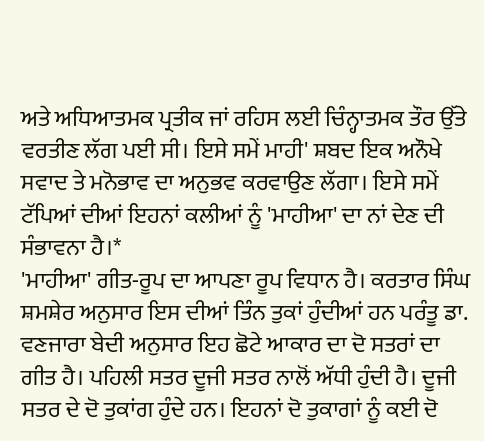ਅਤੇ ਅਧਿਆਤਮਕ ਪ੍ਰਤੀਕ ਜਾਂ ਰਹਿਸ ਲਈ ਚਿੰਨ੍ਹਾਤਮਕ ਤੌਰ ਉੱਤੇ ਵਰਤੀਣ ਲੱਗ ਪਈ ਸੀ। ਇਸੇ ਸਮੇਂ ਮਾਹੀ' ਸ਼ਬਦ ਇਕ ਅਨੌਖੇ ਸਵਾਦ ਤੇ ਮਨੋਭਾਵ ਦਾ ਅਨੁਭਵ ਕਰਵਾਉਣ ਲੱਗਾ। ਇਸੇ ਸਮੇਂ ਟੱਪਿਆਂ ਦੀਆਂ ਇਹਨਾਂ ਕਲੀਆਂ ਨੂੰ 'ਮਾਹੀਆ' ਦਾ ਨਾਂ ਦੇਣ ਦੀ ਸੰਭਾਵਨਾ ਹੈ।*
'ਮਾਹੀਆ' ਗੀਤ-ਰੂਪ ਦਾ ਆਪਣਾ ਰੂਪ ਵਿਧਾਨ ਹੈ। ਕਰਤਾਰ ਸਿੰਘ ਸ਼ਮਸ਼ੇਰ ਅਨੁਸਾਰ ਇਸ ਦੀਆਂ ਤਿੰਨ ਤੁਕਾਂ ਹੁੰਦੀਆਂ ਹਨ ਪਰੰਤੂ ਡਾ. ਵਣਜਾਰਾ ਬੇਦੀ ਅਨੁਸਾਰ ਇਹ ਛੋਟੇ ਆਕਾਰ ਦਾ ਦੋ ਸਤਰਾਂ ਦਾ ਗੀਤ ਹੈ। ਪਹਿਲੀ ਸਤਰ ਦੂਜੀ ਸਤਰ ਨਾਲੋਂ ਅੱਧੀ ਹੁੰਦੀ ਹੈ। ਦੂਜੀ ਸਤਰ ਦੇ ਦੋ ਤੁਕਾਂਗ ਹੁੰਦੇ ਹਨ। ਇਹਨਾਂ ਦੋ ਤੁਕਾਗਾਂ ਨੂੰ ਕਈ ਦੋ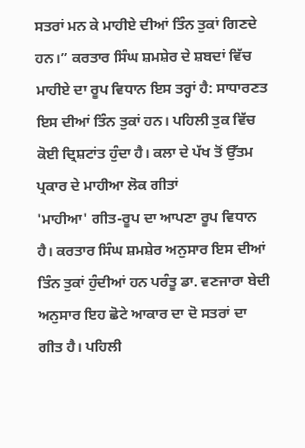ਸਤਰਾਂ ਮਨ ਕੇ ਮਾਹੀਏ ਦੀਆਂ ਤਿੰਨ ਤੁਕਾਂ ਗਿਣਦੇ ਹਨ।” ਕਰਤਾਰ ਸਿੰਘ ਸ਼ਮਸ਼ੇਰ ਦੇ ਸ਼ਬਦਾਂ ਵਿੱਚ ਮਾਹੀਏ ਦਾ ਰੂਪ ਵਿਧਾਨ ਇਸ ਤਰ੍ਹਾਂ ਹੈ: ਸਾਧਾਰਣਤ ਇਸ ਦੀਆਂ ਤਿੰਨ ਤੁਕਾਂ ਹਨ। ਪਹਿਲੀ ਤੁਕ ਵਿੱਚ ਕੋਈ ਦ੍ਰਿਸ਼ਟਾਂਤ ਹੁੰਦਾ ਹੈ। ਕਲਾ ਦੇ ਪੱਖ ਤੋਂ ਉੱਤਮ ਪ੍ਰਕਾਰ ਦੇ ਮਾਹੀਆ ਲੋਕ ਗੀਤਾਂ
'ਮਾਹੀਆ' ਗੀਤ-ਰੂਪ ਦਾ ਆਪਣਾ ਰੂਪ ਵਿਧਾਨ ਹੈ। ਕਰਤਾਰ ਸਿੰਘ ਸ਼ਮਸ਼ੇਰ ਅਨੁਸਾਰ ਇਸ ਦੀਆਂ ਤਿੰਨ ਤੁਕਾਂ ਹੁੰਦੀਆਂ ਹਨ ਪਰੰਤੂ ਡਾ. ਵਣਜਾਰਾ ਬੇਦੀ ਅਨੁਸਾਰ ਇਹ ਛੋਟੇ ਆਕਾਰ ਦਾ ਦੋ ਸਤਰਾਂ ਦਾ ਗੀਤ ਹੈ। ਪਹਿਲੀ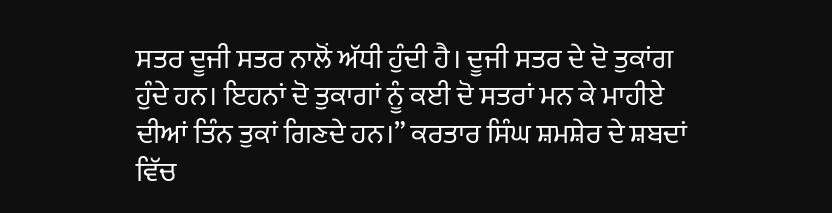ਸਤਰ ਦੂਜੀ ਸਤਰ ਨਾਲੋਂ ਅੱਧੀ ਹੁੰਦੀ ਹੈ। ਦੂਜੀ ਸਤਰ ਦੇ ਦੋ ਤੁਕਾਂਗ ਹੁੰਦੇ ਹਨ। ਇਹਨਾਂ ਦੋ ਤੁਕਾਗਾਂ ਨੂੰ ਕਈ ਦੋ ਸਤਰਾਂ ਮਨ ਕੇ ਮਾਹੀਏ ਦੀਆਂ ਤਿੰਨ ਤੁਕਾਂ ਗਿਣਦੇ ਹਨ।” ਕਰਤਾਰ ਸਿੰਘ ਸ਼ਮਸ਼ੇਰ ਦੇ ਸ਼ਬਦਾਂ ਵਿੱਚ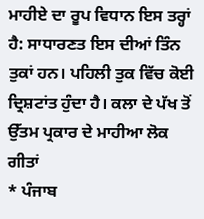ਮਾਹੀਏ ਦਾ ਰੂਪ ਵਿਧਾਨ ਇਸ ਤਰ੍ਹਾਂ ਹੈ: ਸਾਧਾਰਣਤ ਇਸ ਦੀਆਂ ਤਿੰਨ ਤੁਕਾਂ ਹਨ। ਪਹਿਲੀ ਤੁਕ ਵਿੱਚ ਕੋਈ ਦ੍ਰਿਸ਼ਟਾਂਤ ਹੁੰਦਾ ਹੈ। ਕਲਾ ਦੇ ਪੱਖ ਤੋਂ ਉੱਤਮ ਪ੍ਰਕਾਰ ਦੇ ਮਾਹੀਆ ਲੋਕ ਗੀਤਾਂ
* ਪੰਜਾਬ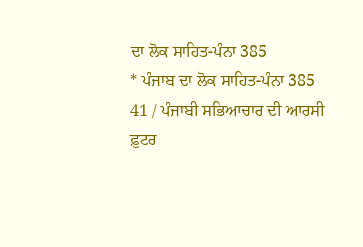ਦਾ ਲੋਕ ਸਾਹਿਤ-ਪੰਨਾ 385
* ਪੰਜਾਬ ਦਾ ਲੋਕ ਸਾਹਿਤ-ਪੰਨਾ 385
41 / ਪੰਜਾਬੀ ਸਭਿਆਚਾਰ ਦੀ ਆਰਸੀ
ਫ਼ੁਟਰ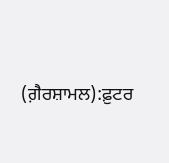(ਗ਼ੈਰਸ਼ਾਮਲ):ਫ਼ੁਟਰ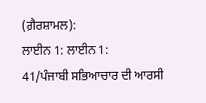(ਗ਼ੈਰਸ਼ਾਮਲ):
ਲਾਈਨ 1: ਲਾਈਨ 1:
41/ਪੰਜਾਬੀ ਸਭਿਆਚਾਰ ਦੀ ਆਰਸੀ